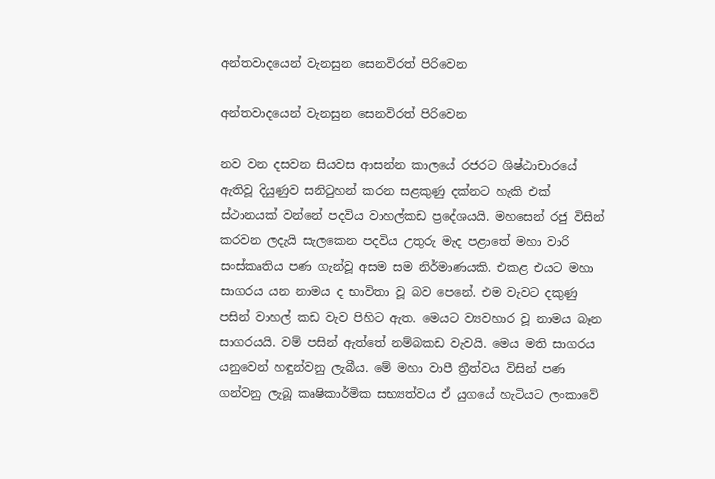අන්තවාදයෙන් වැනසුන සෙනවිරත් පිරිවෙන

අන්තවාදයෙන් වැනසුන සෙනවිරත් පිරිවෙන

නව වන දසවන සියවස ආසන්න කාලයේ රජරට ශිෂ්ඨාචාරයේ ඇතිවූ දියුණුව සනිටුහන් කරන සළකුණු දක්නට හැකි එක් ස්ථානයක් වන්නේ පදවිය වාහල්කඩ ප්‍රදේශයයි. මහසෙන් රජු විසින් කරවන ලදැයි සැලකෙන පදවිය උතුරු මැද පළාතේ මහා වාරි සංස්කෘතිය පණ ගැන්වූ අසම සම නිර්මාණයකි. එකළ එයට මහා සාගරය යන නාමය ද භාවිතා වූ බව පෙනේ. එම වැවට දකුණු පසින් වාහල් කඩ වැව පිහිට ඇත. මෙයට ව්‍යවහාර වූ නාමය බෑන සාගරයයි. වම් පසින් ඇත්තේ නම්බකඩ වැවයි. මෙය මති සාගරය යනුවෙන් හඳුන්වනු ලැබීය. මේ මහා වාපී ත්‍රීත්වය විසින් පණ ගන්වනු ලැබූ කෘෂිකාර්මික සභ්‍යත්වය ඒ යුගයේ හැටියට ලංකාවේ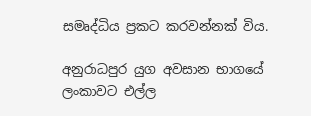සමෘද්ධිය ප්‍රකට කරවන්නක් විය.

අනුරාධපුර යුග අවසාන භාගයේ ලංකාවට එල්ල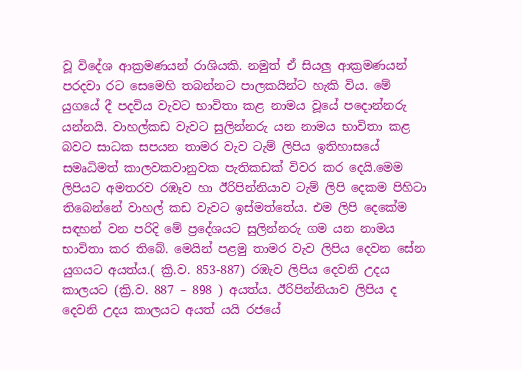වූ විදේශ ආක්‍රමණයන් රාශියකි. නමුත් ඒ සියලු ආක්‍රමණයන් පරදවා රට සෙමෙහි තබන්නට පාලකයින්ට හැකි විය. මේ යුගයේ දී පදවිය වැවට භාවිතා කළ නාමය වූයේ පදොන්නරු යන්නයි. වාහල්කඩ වැවට සුලින්නරු යන නාමය භාවිතා කළ බවට සාධක සපයන තාමර වැව ටැම් ලිපිය ඉතිහාසයේ සමෘධිමත් කාලවකවානුවක පැතිකඩක් විවර කර දෙයි.මෙම ලිපියට අමතරව රඹෑව හා ඊරිපින්නියාව ටැම් ලිපි දෙකම පිහිටා තිබෙන්නේ වාහල් කඩ වැවට ඉස්මත්තේය. එම ලිපි දෙකේම සඳහන් වන පරිදි මේ ප්‍රදේශයට සුලින්නරු ගම යන නාමය භාවිතා කර තිබේ. මෙයින් පළමු තාමර වැව ලිපිය දෙවන සේන යුගයට අයත්ය.( ක්‍රි.ව. 853-887) රඹැව ලිපිය දෙවනි උදය කාලයට (ක්‍රි.ව. 887 – 898 ) අයත්ය. ඊරිපින්නියාව ලිපිය ද දෙවනි උදය කාලයට අයත් යයි රජයේ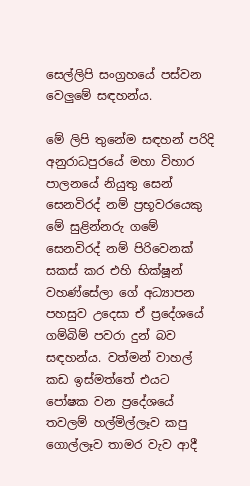සෙල්ලිපි සංග්‍රහයේ පස්වන වෙලුමේ සඳහන්ය.

මේ ලිපි තුනේම සඳහන් පරිදි අනුරාධපුරයේ මහා විහාර පාලනයේ නියුතු සෙන් සෙනවිරද් නම් ප්‍රභූවරයෙකු මේ සුළින්නරු ගමේ සෙනවිරද් නම් පිරිවෙනක් සකස් කර එහි භික්ෂූන් වහණ්සේලා ගේ අධ්‍යාපන පහසුව උදෙසා ඒ ප්‍රදේශයේ ගම්බිම් පවරා දුන් බව සඳහන්ය. වත්මන් වාහල් කඩ ඉස්මත්තේ එයට පෝෂක වන ප්‍රදේශයේ තවලම් හල්මිල්ලෑව කපු ගොල්ලෑව තාමර වැව ආදී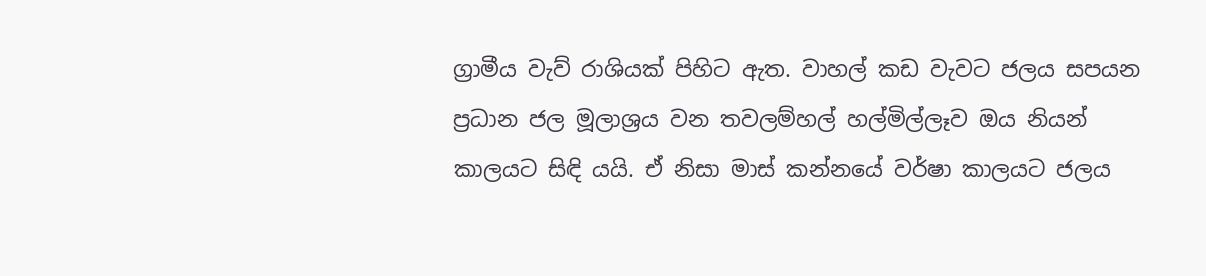ග්‍රාමීය වැව් රාශියක් පිහිට ඇත. වාහල් කඩ වැවට ජලය සපයන ප්‍රධාන ජල මූලාශ්‍රය වන තවලම්හල් හල්මිල්ලෑව ඔය නියන් කාලයට සිඳි යයි. ඒ නිසා මාස් කන්නයේ වර්ෂා කාලයට ජලය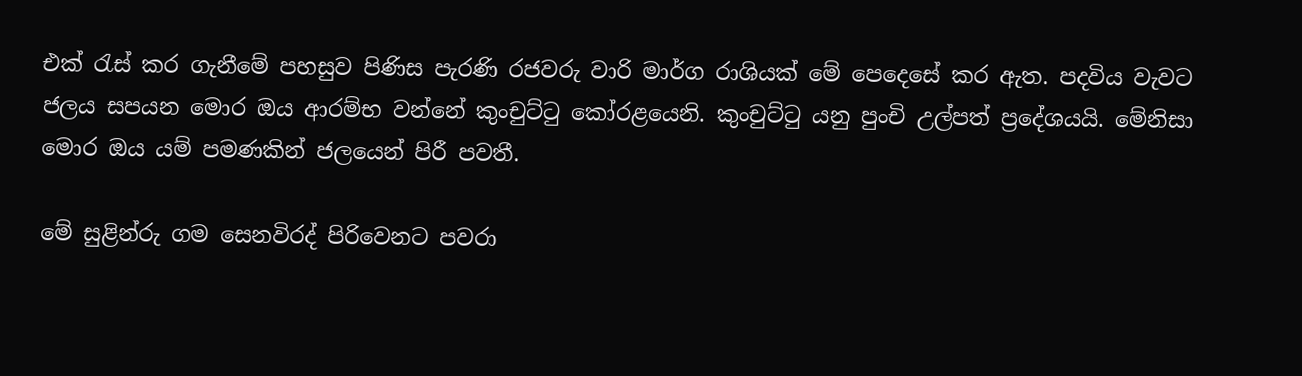එක් රැස් කර ගැනීමේ පහසුව පිණිස පැරණි රජවරු වාරි මාර්ග රාශියක් මේ පෙදෙසේ කර ඇත. පදවිය වැවට ජලය සපයන මොර ඔය ආරම්භ වන්නේ කුංචුට්ටු කෝරළයෙනි. කුංචුට්ටු යනු පුංචි උල්පත් ප්‍රදේශයයි. මේනිසා මොර ඔය යම් පමණකින් ජලයෙන් පිරී පවතී.

මේ සුළින්රු ගම සෙනවිරද් පිරිවෙනට පවරා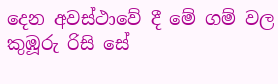දෙන අවස්ථාවේ දී මේ ගම් වල කුඹූරු රිසි සේ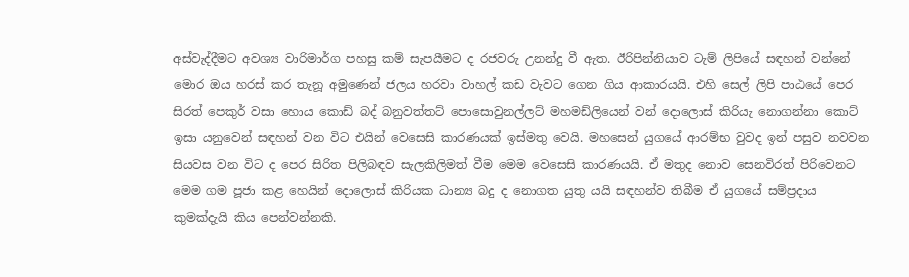අස්වැද්දීමට අවශ්‍ය වාරිමාර්ග පහසු කම් සැපයීමට ද රජවරු උනන්දු වී ඇත. ඊරිපින්නියාව ටැම් ලිපියේ සඳහන් වන්නේ මොර ඔය හරස් කර තැනූ අමුණෙන් ජලය හරවා වාහල් කඩ වැවට ගෙන ගිය ආකාරයයි. එහි සෙල් ලිපි පාඨයේ පෙර සිරත් පෙකුර් වසා හොය කොඩ් බද් බනුවත්තට් පොසොවුනල්ලට් මහමඩ්ලියෙන් වන් දොලොස් කිරියැ නොගන්නා කොට් ඉසා යනුවෙන් සඳහන් වන විට එයින් වෙසෙසි කාරණයක් ඉස්මතු වෙයි. මහසෙන් යුගයේ ආරම්භ වුවද ඉන් පසුව නවවන සියවස වන විට ද පෙර සිරිත පිලිබඳව සැලකිලිමත් වීම මෙම වෙසෙසි කාරණයයි. ඒ මතුද නොව සෙනවිරත් පිරිවෙනට මෙම ගම පූජා කළ හෙයින් දොලොස් කිරියක ධාන්‍ය බදු ද නොගත යුතු යයි සඳහන්ව තිබීම ඒ යුගයේ සම්ප්‍රදාය කුමක්දැයි කිය පෙන්වන්නකි.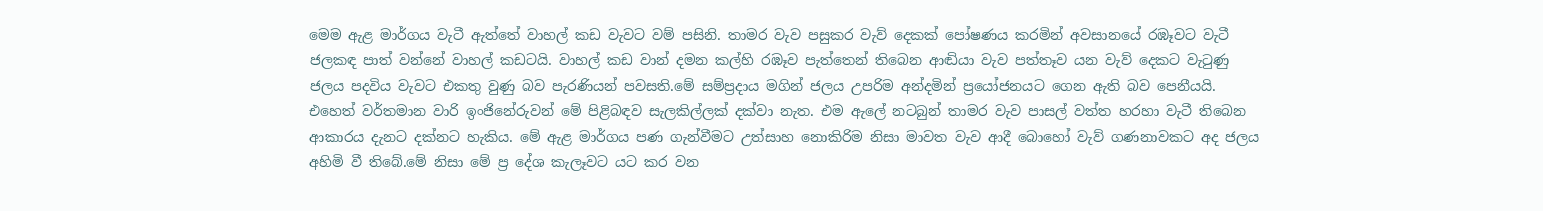මෙම ඇළ මාර්ගය වැටී ඇත්තේ වාහල් කඩ වැවට වම් පසිනි. තාමර වැව පසුකර වැව් දෙකක් පෝෂණය කරමින් අවසානයේ රඹෑවට වැටී ජලකඳ පාත් වන්නේ වාහල් කඩටයි. වාහල් කඩ වාන් දමන කල්හි රඹෑව පැත්තෙන් තිබෙන ආඬියා වැව පත්තෑව යන වැව් දෙකට වැටුණු ජලය පදවිය වැවට එකතු වුණු බව පැරණියන් පවසති.මේ සම්ප්‍රදාය මගින් ජලය උපරිම අන්දමින් ප්‍රයෝජනයට ගෙන ඇති බව පෙනීයයි. එහෙත් වර්තමාන වාරි ඉංජිනේරුවන් මේ පිළිබඳව සැලකිල්ලක් දක්වා නැත. එම ඇලේ නටබුන් තාමර වැව පාසල් වත්ත හරහා වැටී තිබෙන ආකාරය දැනට දක්නට හැකිය. මේ ඇළ මාර්ගය පණ ගැන්වීමට උත්සාහ නොකිරිම නිසා මාවත වැව ආදී බොහෝ වැව් ගණනාවකට අද ජලය අහිමි වී තිබේ.මේ නිසා මේ ප්‍ර දේශ කැලෑවට යට කර වන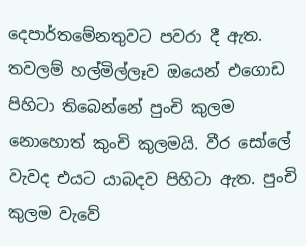දෙපාර්තමේනතුවට පවරා දී ඇත. තවලම් හල්මිල්ලෑව ඔයෙන් එගොඩ පිහිටා තිබෙන්නේ පුංචි කුලම නොහොත් කුංචි කුලමයි. වීර සෝලේ වැවද එයට යාබදව පිහිටා ඇත. පුංචි කුලම වැවේ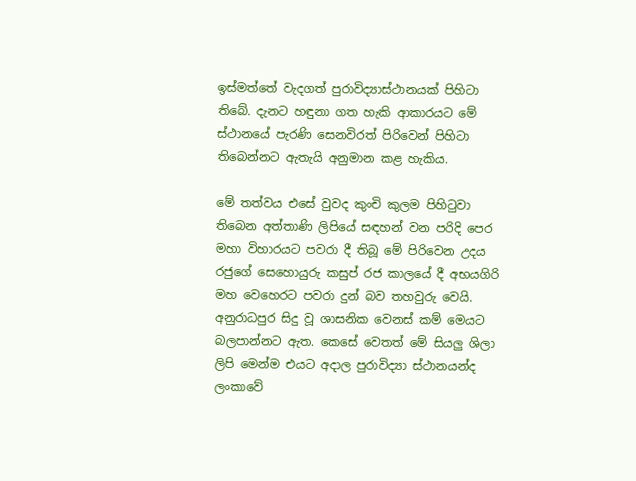ඉස්මත්තේ වැදගත් පුරාවිද්‍යාස්ථානයක් පිහිටා තිබේ. දැනට හඳුනා ගත හැකි ආකාරයට මේ ස්ථානයේ පැරණි සෙනවිරත් පිරිවෙන් පිහිටා තිබෙන්නට ඇතැයි අනුමාන කළ හැකිය.

මේ තත්වය එසේ වුවද කුංචි කුලම පිහිටුවා තිබෙන අත්තාණි ලිපියේ සඳහන් වන පරිදි පෙර මහා විහාරයට පවරා දී තිබූ මේ පිරිවෙන උදය රජුගේ සෙහොයුරු කසුප් රජ කාලයේ දී අභයගිරි මහ වෙහෙරට පවරා දුන් බව තහවුරු වෙයි. අනුරාධපුර සිදු වූ ශාසනික වෙනස් කම් මෙයට බලපාන්නට ඇත. කෙසේ වෙතත් මේ සියලු ශිලා ලිපි මෙන්ම එයට අදාල පුරාවිද්‍යා ස්ථානයන්ද ලංකාවේ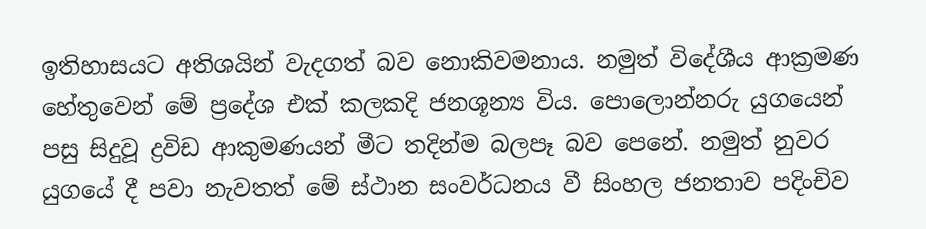ඉතිහාසයට අතිශයින් වැදගත් බව නොකිවමනාය. නමුත් විදේශීය ආක්‍රමණ හේතුවෙන් මේ ප්‍රදේශ එක් කලකදි ජනශූන්‍ය විය. පොලොන්නරු යුගයෙන් පසු සිදුවූ ද්‍රවිඩ ආකුමණයන් මීට තදින්ම බලපෑ බව පෙනේ. නමුත් නුවර යුගයේ දී පවා නැවතත් මේ ස්ථාන සංවර්ධනය වී සිංහල ජනතාව පදිංචිව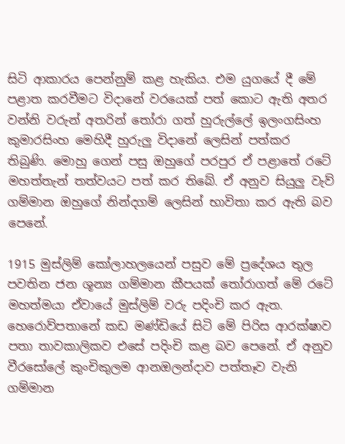සිටි ආකාරය පෙන්නුම් කළ හැකිය. එම යුගයේ දී මේ පළාත කරවීමට විදානේ වරයෙක් පත් කොට ඇති අතර වන්නි වරුන් අතරින් තෝරා ගත් හුරුල්ලේ ඉලංගසිංහ කුමාරසිංහ මෙහිදී හුරුලු විදානේ ලෙසින් පත්කර තිබුණි. මොහු ගෙන් පසු ඔහුගේ පරපුර ඒ පළාතේ රටේ මහත්තැන් තත්වයට පත් කර තිබේ. ඒ අනුව සියුලු වැව් ගම්මාන ඔහුගේ නින්දගම් ලෙසින් භාවිතා කර ඇති බව පෙනේ.

1915 මුස්ලිම් කෝලාහලයෙන් පසුව මේ ප්‍රදේශය තුල පවතින ජන ශූන්‍ය ගම්මාන කීපයක් තෝරාගත් මේ රටේ මහත්මයා ඒවායේ මුස්ලිම් වරු පදිංචි කර ඇත. හෙරොව්පතානේ කඩ මණ්ඩියේ සිටි මේ පිරිස ආරක්ෂාව පතා තාවකාලිකව එසේ පදිංචි කළ බව පෙනේ. ඒ අනුව වීරසෝලේ කුංචිකුලම ආනඔලන්දාව පත්තෑව වැනි ගම්මාන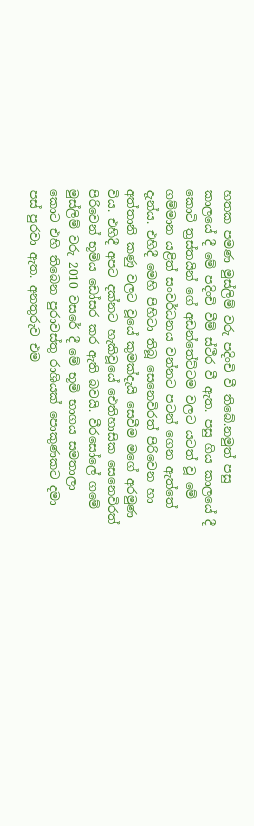හතක පමණ මුස්ලිම් වරු පදිංචි වී තිබේ.නමුත් පසු කාලයේ දී මේ පදිංචි වීම් ස්ථීර වී ඇත. පසු ගිය කාලයේ දී කොටි ත්‍රස්තයින් ගේ අඩන්තේට්ටම වලට යටත් වූ මේ ගම්මාන යළිත් සංවර්ධනය වන්නට පටන් ගෙන ඇත්තේ දැන්ය. එහිදී මෙහි පිහිටා තිබූ සෙනෙවිරත් පිරිවෙන හා අත්තානි කණු වලට වූයේ කුමක්දැයි සෙවීම මගේ අරමුණ විය. එහිදී අපට දක්නට හැකිවූයේ ඓතිහාසික සෙනෙවිරත් පිරිවෙන් භූමිය ඩෝසර කර ඇති බවයි. වීරසෝලේ ගමේ මුස්ලිම් වරු 2010 වසරේ දී මේ භූමි භාගය සමතාලා කොට එහි තිබෙන පුරාවස්තු රාශියක් පොකුණකට දමා පස් පුරවා ඇත. අනතුරුව එම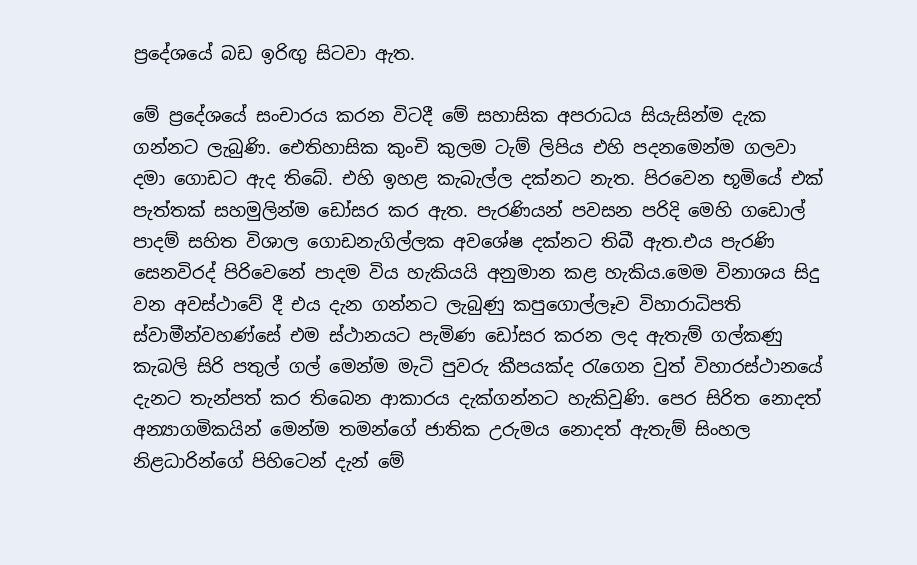ප්‍රදේශයේ බඩ ඉරිඟු සිටවා ඇත.

මේ ප්‍රදේශයේ සංචාරය කරන විටදී මේ සහාසික අපරාධය සියැසින්ම දැක ගන්නට ලැබුණි. ඓතිහාසික කුංචි කුලම ටැම් ලිපිය එහි පදනමෙන්ම ගලවා දමා ගොඩට ඇද තිබේ. එහි ඉහළ කැබැල්ල දක්නට නැත. පිරවෙන භූමියේ එක් පැත්තක් සහමුලින්ම ඩෝසර කර ඇත. පැරණියන් පවසන පරිදි මෙහි ගඩොල් පාදම් සහිත විශාල ගොඩනැගිල්ලක අවශේෂ දක්නට තිබී ඇත.එය පැරණි සෙනවිරද් පිරිවෙනේ පාදම විය හැකියයි අනුමාන කළ හැකිය.මෙම විනාශය සිදු වන අවස්ථාවේ දී එය දැන ගන්නට ලැබුණු කපුගොල්ලෑව විහාරාධිපති ස්වාමීන්වහණ්සේ එම ස්ථානයට පැමිණ ඩෝසර කරන ලද ඇතැම් ගල්කණු කැබලි සිරි පතුල් ගල් මෙන්ම මැටි පුවරු කීපයක්ද රැගෙන වුත් විහාරස්ථානයේ දැනට තැන්පත් කර තිබෙන ආකාරය දැක්ගන්නට හැකිවුණි. පෙර සිරිත නොදත් අන්‍යාගමිකයින් මෙන්ම තමන්ගේ ජාතික උරුමය නොදත් ඇතැම් සිංහල නිළධාරින්ගේ පිහිටෙන් දැන් මේ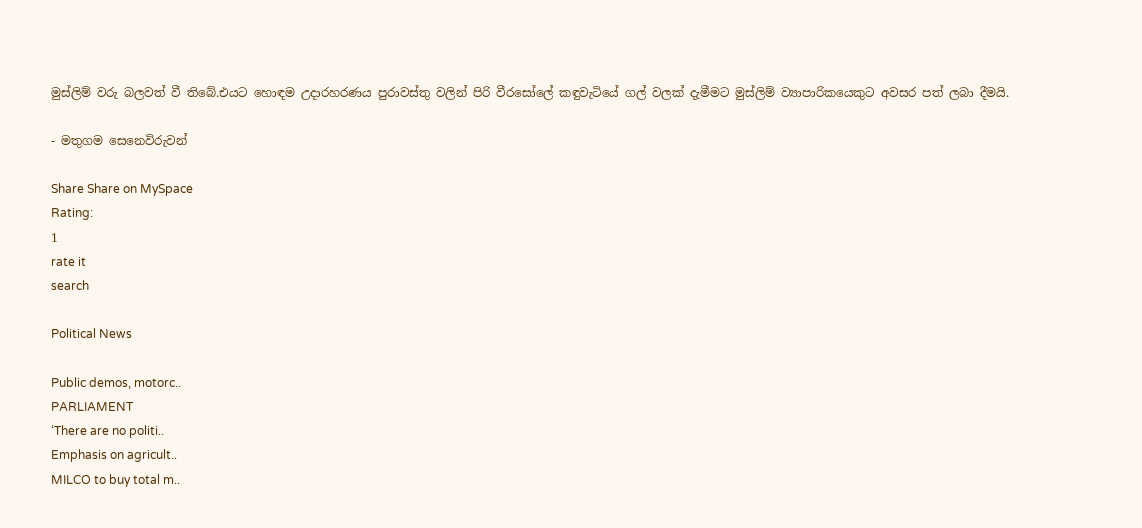මුස්ලිම් වරු බලවත් වී තිබේ.එයට හොඳම උදාරහරණය පුරාවස්තු වලින් පිරි වීරසෝලේ කඳුවැටියේ ගල් වලක් දැමීමට මුස්ලිම් ව්‍යාපාරිකයෙකුට අවසර පත් ලබා දීමයි.

- මතුගම සෙනෙවිරුවන්

Share Share on MySpace
Rating:
1
rate it
search

Political News

Public demos, motorc..
PARLIAMENT
‘There are no politi..
Emphasis on agricult..
MILCO to buy total m..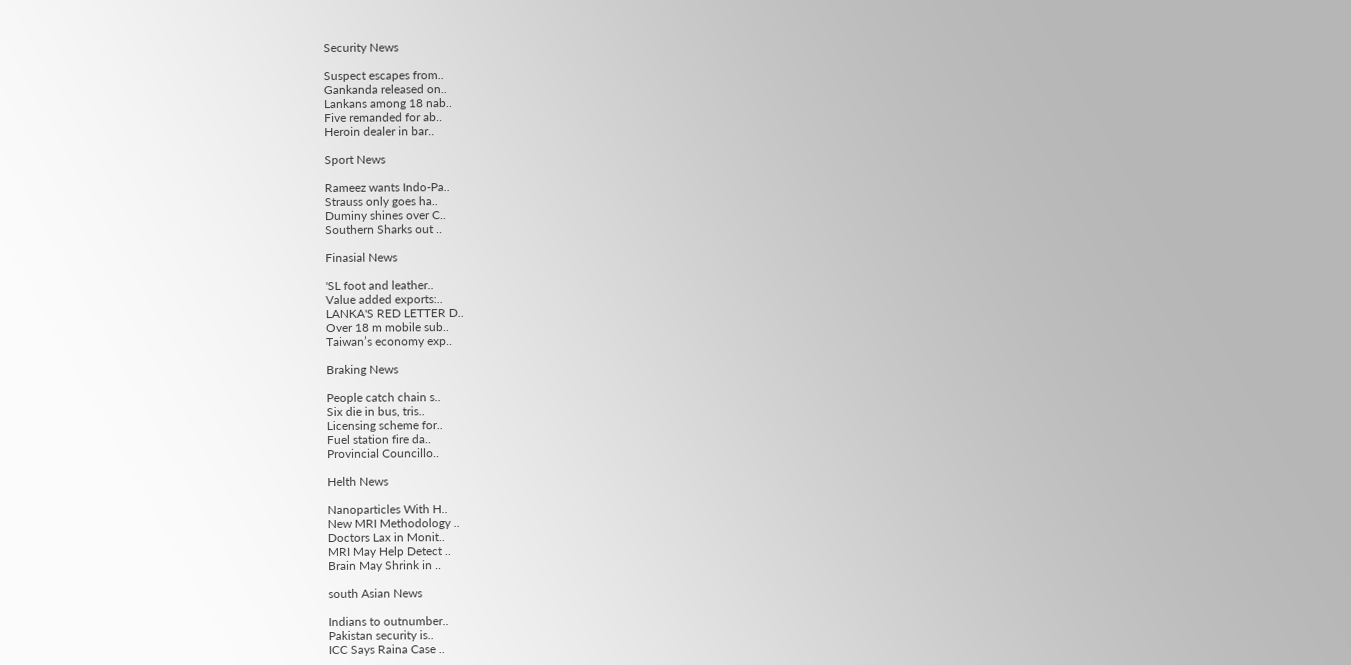Security News

Suspect escapes from..
Gankanda released on..
Lankans among 18 nab..
Five remanded for ab..
Heroin dealer in bar..

Sport News

Rameez wants Indo-Pa..
Strauss only goes ha..
Duminy shines over C..
Southern Sharks out ..

Finasial News

'SL foot and leather..
Value added exports:..
LANKA'S RED LETTER D..
Over 18 m mobile sub..
Taiwan’s economy exp..

Braking News

People catch chain s..
Six die in bus, tris..
Licensing scheme for..
Fuel station fire da..
Provincial Councillo..

Helth News

Nanoparticles With H..
New MRI Methodology ..
Doctors Lax in Monit..
MRI May Help Detect ..
Brain May Shrink in ..

south Asian News

Indians to outnumber..
Pakistan security is..
ICC Says Raina Case ..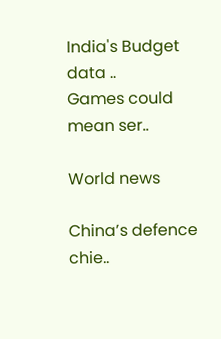India's Budget data ..
Games could mean ser..

World news

China’s defence chie..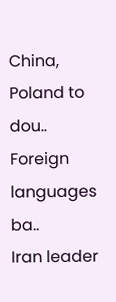China, Poland to dou..
Foreign languages ba..
Iran leader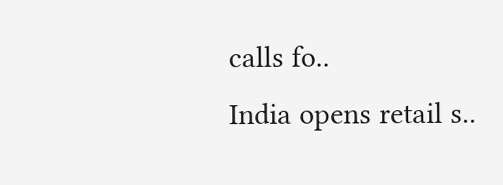calls fo..
India opens retail s..